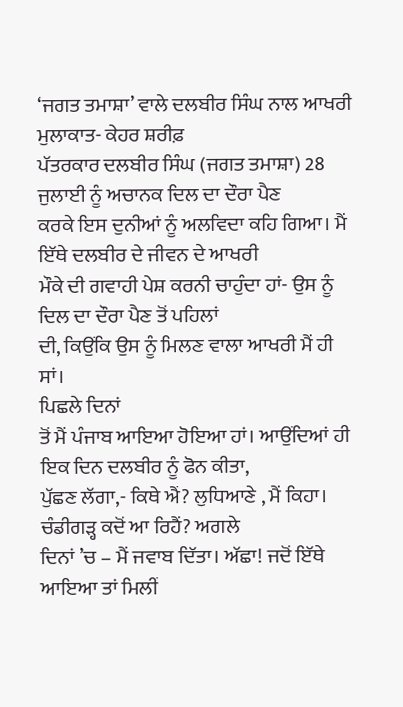‘ਜਗਤ ਤਮਾਸ਼ਾ’ ਵਾਲੇ ਦਲਬੀਰ ਸਿੰਘ ਨਾਲ ਆਖਰੀ ਮੁਲਾਕਾਤ- ਕੇਹਰ ਸ਼ਰੀਫ਼
ਪੱਤਰਕਾਰ ਦਲਬੀਰ ਸਿੰਘ (ਜਗਤ ਤਮਾਸ਼ਾ) 28 ਜੁਲਾਈ ਨੂੰ ਅਚਾਨਕ ਦਿਲ ਦਾ ਦੌਰਾ ਪੈਣ
ਕਰਕੇ ਇਸ ਦੁਨੀਆਂ ਨੂੰ ਅਲਵਿਦਾ ਕਹਿ ਗਿਆ। ਮੈਂ ਇੱਥੇ ਦਲਬੀਰ ਦੇ ਜੀਵਨ ਦੇ ਆਖਰੀ
ਮੌਕੇ ਦੀ ਗਵਾਹੀ ਪੇਸ਼ ਕਰਨੀ ਚਾਹੁੰਦਾ ਹਾਂ- ਉਸ ਨੂੰ ਦਿਲ ਦਾ ਦੌਰਾ ਪੈਣ ਤੋਂ ਪਹਿਲਾਂ
ਦੀ, ਕਿਉਂਕਿ ਉਸ ਨੂੰ ਮਿਲਣ ਵਾਲਾ ਆਖਰੀ ਮੈਂ ਹੀ ਸਾਂ।
ਪਿਛਲੇ ਦਿਨਾਂ
ਤੋਂ ਮੈਂ ਪੰਜਾਬ ਆਇਆ ਹੋਇਆ ਹਾਂ। ਆਉਂਦਿਆਂ ਹੀ ਇਕ ਦਿਨ ਦਲਬੀਰ ਨੂੰ ਫੋਨ ਕੀਤਾ,
ਪੁੱਛਣ ਲੱਗਾ,- ਕਿਥੇ ਐਂ? ਲੁਧਿਆਣੇ , ਮੈਂ ਕਿਹਾ। ਚੰਡੀਗੜ੍ਹ ਕਦੋਂ ਆ ਰਿਹੈਂ? ਅਗਲੇ
ਦਿਨਾਂ ’ਚ – ਮੈਂ ਜਵਾਬ ਦਿੱਤਾ। ਅੱਛਾ! ਜਦੋਂ ਇੱਥੇ ਆਇਆ ਤਾਂ ਮਿਲੀਂ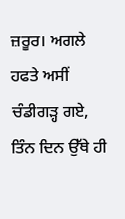ਜ਼ਰੂਰ। ਅਗਲੇ
ਹਫਤੇ ਅਸੀਂ ਚੰਡੀਗੜ੍ਹ ਗਏ, ਤਿੰਨ ਦਿਨ ਉੱਥੇ ਹੀ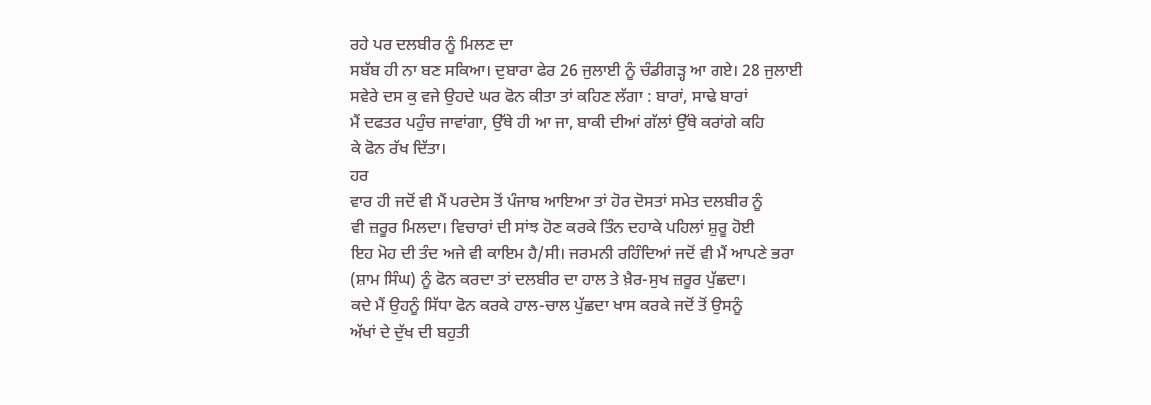ਰਹੇ ਪਰ ਦਲਬੀਰ ਨੂੰ ਮਿਲਣ ਦਾ
ਸਬੱਬ ਹੀ ਨਾ ਬਣ ਸਕਿਆ। ਦੁਬਾਰਾ ਫੇਰ 26 ਜੁਲਾਈ ਨੂੰ ਚੰਡੀਗੜ੍ਹ ਆ ਗਏ। 28 ਜੁਲਾਈ
ਸਵੇਰੇ ਦਸ ਕੁ ਵਜੇ ਉਹਦੇ ਘਰ ਫੋਨ ਕੀਤਾ ਤਾਂ ਕਹਿਣ ਲੱਗਾ : ਬਾਰਾਂ, ਸਾਢੇ ਬਾਰਾਂ
ਮੈਂ ਦਫਤਰ ਪਹੁੰਚ ਜਾਵਾਂਗਾ, ਉੱਥੇ ਹੀ ਆ ਜਾ, ਬਾਕੀ ਦੀਆਂ ਗੱਲਾਂ ਉੱਥੇ ਕਰਾਂਗੇ ਕਹਿ
ਕੇ ਫੋਨ ਰੱਖ ਦਿੱਤਾ।
ਹਰ
ਵਾਰ ਹੀ ਜਦੋਂ ਵੀ ਮੈਂ ਪਰਦੇਸ ਤੋਂ ਪੰਜਾਬ ਆਇਆ ਤਾਂ ਹੋਰ ਦੋਸਤਾਂ ਸਮੇਤ ਦਲਬੀਰ ਨੂੰ
ਵੀ ਜ਼ਰੂਰ ਮਿਲਦਾ। ਵਿਚਾਰਾਂ ਦੀ ਸਾਂਝ ਹੋਣ ਕਰਕੇ ਤਿੰਨ ਦਹਾਕੇ ਪਹਿਲਾਂ ਸ਼ੁਰੂ ਹੋਈ
ਇਹ ਮੋਹ ਦੀ ਤੰਦ ਅਜੇ ਵੀ ਕਾਇਮ ਹੈ/ਸੀ। ਜਰਮਨੀ ਰਹਿੰਦਿਆਂ ਜਦੋਂ ਵੀ ਮੈਂ ਆਪਣੇ ਭਰਾ
(ਸ਼ਾਮ ਸਿੰਘ) ਨੂੰ ਫੋਨ ਕਰਦਾ ਤਾਂ ਦਲਬੀਰ ਦਾ ਹਾਲ ਤੇ ਖ਼ੈਰ-ਸੁਖ ਜ਼ਰੂਰ ਪੁੱਛਦਾ।
ਕਦੇ ਮੈਂ ਉਹਨੂੰ ਸਿੱਧਾ ਫੋਨ ਕਰਕੇ ਹਾਲ-ਚਾਲ ਪੁੱਛਦਾ ਖਾਸ ਕਰਕੇ ਜਦੋਂ ਤੋਂ ਉਸਨੂੰ
ਅੱਖਾਂ ਦੇ ਦੁੱਖ ਦੀ ਬਹੁਤੀ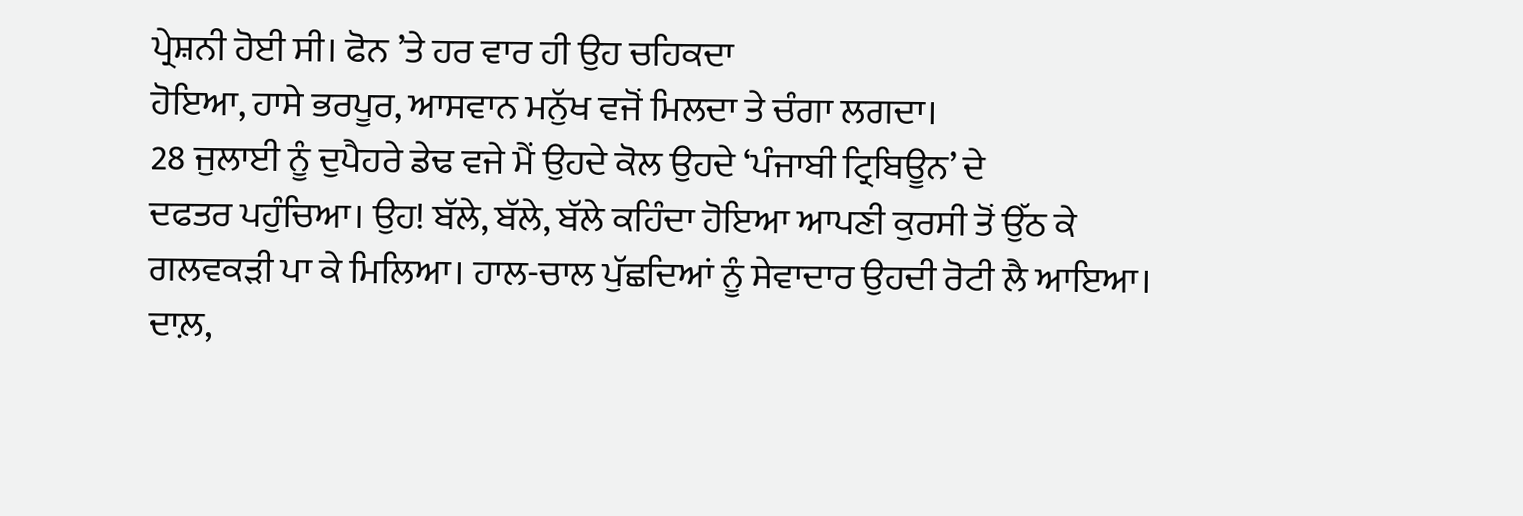ਪ੍ਰੇਸ਼ਨੀ ਹੋਈ ਸੀ। ਫੋਨ ’ਤੇ ਹਰ ਵਾਰ ਹੀ ਉਹ ਚਹਿਕਦਾ
ਹੋਇਆ, ਹਾਸੇ ਭਰਪੂਰ, ਆਸਵਾਨ ਮਨੁੱਖ ਵਜੋਂ ਮਿਲਦਾ ਤੇ ਚੰਗਾ ਲਗਦਾ।
28 ਜੁਲਾਈ ਨੂੰ ਦੁਪੈਹਰੇ ਡੇਢ ਵਜੇ ਮੈਂ ਉਹਦੇ ਕੋਲ ਉਹਦੇ ‘ਪੰਜਾਬੀ ਟ੍ਰਿਬਿਊਨ’ ਦੇ
ਦਫਤਰ ਪਹੁੰਚਿਆ। ਉਹ! ਬੱਲੇ, ਬੱਲੇ, ਬੱਲੇ ਕਹਿੰਦਾ ਹੋਇਆ ਆਪਣੀ ਕੁਰਸੀ ਤੋਂ ਉੱਠ ਕੇ
ਗਲਵਕੜੀ ਪਾ ਕੇ ਮਿਲਿਆ। ਹਾਲ-ਚਾਲ ਪੁੱਛਦਿਆਂ ਨੂੰ ਸੇਵਾਦਾਰ ਉਹਦੀ ਰੋਟੀ ਲੈ ਆਇਆ।
ਦਾਲ਼,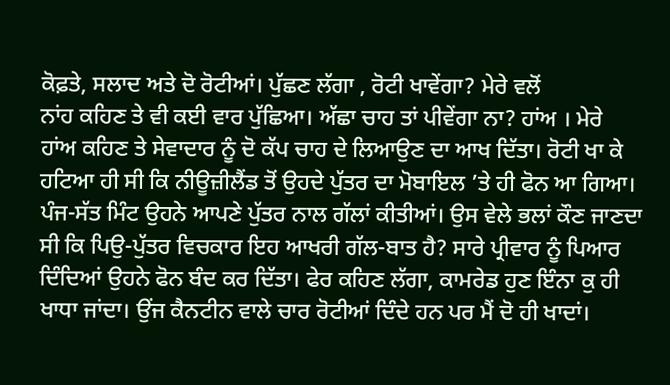ਕੋਫ਼ਤੇ, ਸਲਾਦ ਅਤੇ ਦੋ ਰੋਟੀਆਂ। ਪੁੱਛਣ ਲੱਗਾ , ਰੋਟੀ ਖਾਵੇਂਗਾ? ਮੇਰੇ ਵਲੋਂ
ਨਾਂਹ ਕਹਿਣ ਤੇ ਵੀ ਕਈ ਵਾਰ ਪੁੱਛਿਆ। ਅੱਛਾ ਚਾਹ ਤਾਂ ਪੀਵੇਂਗਾ ਨਾ? ਹਾਂਅ । ਮੇਰੇ
ਹਾਂਅ ਕਹਿਣ ਤੇ ਸੇਵਾਦਾਰ ਨੂੰ ਦੋ ਕੱਪ ਚਾਹ ਦੇ ਲਿਆਉਣ ਦਾ ਆਖ ਦਿੱਤਾ। ਰੋਟੀ ਖਾ ਕੇ
ਹਟਿਆ ਹੀ ਸੀ ਕਿ ਨੀਊਜ਼ੀਲੈਂਡ ਤੋਂ ਉਹਦੇ ਪੁੱਤਰ ਦਾ ਮੋਬਾਇਲ ’ਤੇ ਹੀ ਫੋਨ ਆ ਗਿਆ।
ਪੰਜ-ਸੱਤ ਮਿੰਟ ਉਹਨੇ ਆਪਣੇ ਪੁੱਤਰ ਨਾਲ ਗੱਲਾਂ ਕੀਤੀਆਂ। ਉਸ ਵੇਲੇ ਭਲਾਂ ਕੌਣ ਜਾਣਦਾ
ਸੀ ਕਿ ਪਿਉ-ਪੁੱਤਰ ਵਿਚਕਾਰ ਇਹ ਆਖਰੀ ਗੱਲ-ਬਾਤ ਹੈ? ਸਾਰੇ ਪ੍ਰੀਵਾਰ ਨੂੰ ਪਿਆਰ
ਦਿੰਦਿਆਂ ਉਹਨੇ ਫੋਨ ਬੰਦ ਕਰ ਦਿੱਤਾ। ਫੇਰ ਕਹਿਣ ਲੱਗਾ, ਕਾਮਰੇਡ ਹੁਣ ਇੰਨਾ ਕੁ ਹੀ
ਖਾਧਾ ਜਾਂਦਾ। ਉਂਜ ਕੈਨਟੀਨ ਵਾਲੇ ਚਾਰ ਰੋਟੀਆਂ ਦਿੰਦੇ ਹਨ ਪਰ ਮੈਂ ਦੋ ਹੀ ਖਾਦਾਂ।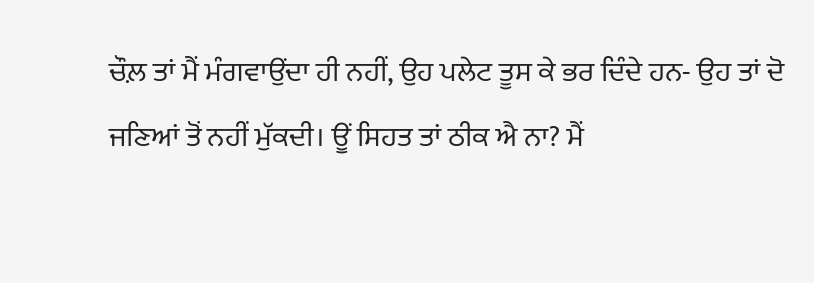ਚੌਲ਼ ਤਾਂ ਮੈਂ ਮੰਗਵਾਉਂਦਾ ਹੀ ਨਹੀਂ, ਉਹ ਪਲੇਟ ਤੂਸ ਕੇ ਭਰ ਦਿੰਦੇ ਹਨ- ਉਹ ਤਾਂ ਦੋ
ਜਣਿਆਂ ਤੋਂ ਨਹੀਂ ਮੁੱਕਦੀ। ਊਂ ਸਿਹਤ ਤਾਂ ਠੀਕ ਐ ਨਾ? ਮੈਂ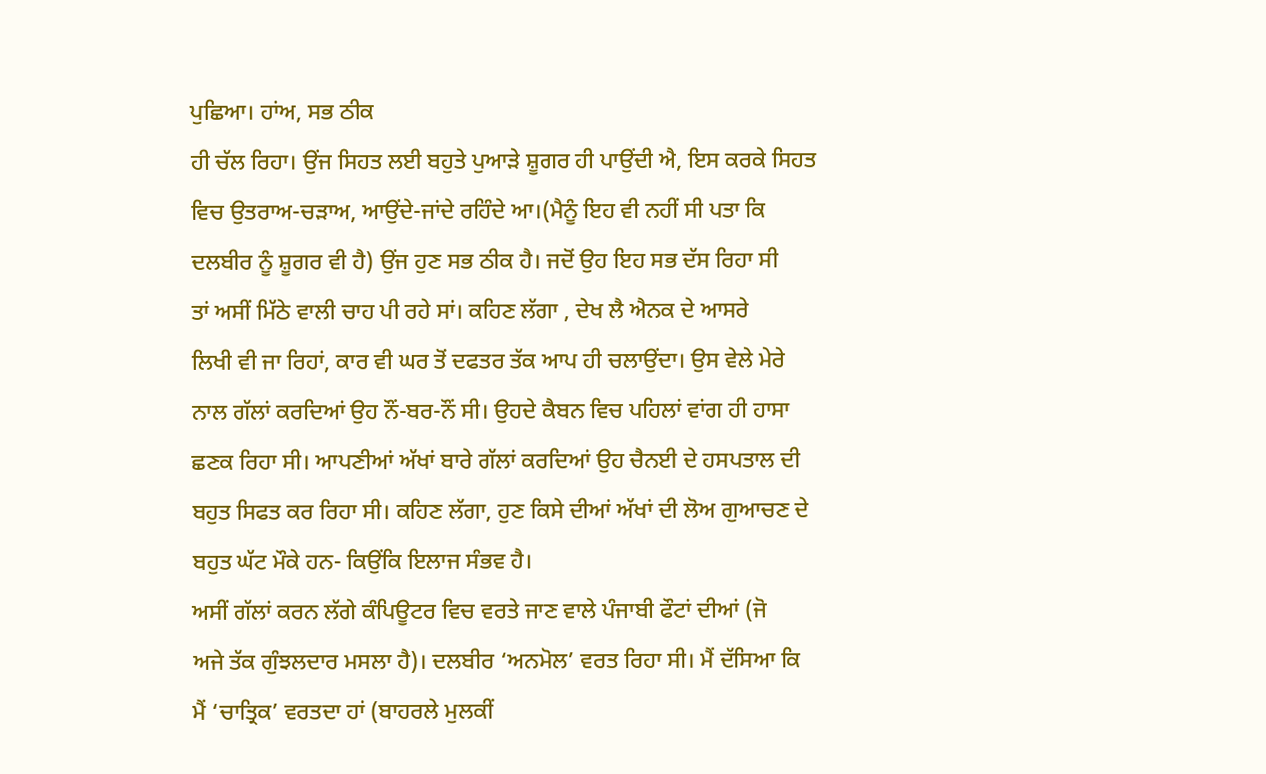ਪੁਛਿਆ। ਹਾਂਅ, ਸਭ ਠੀਕ
ਹੀ ਚੱਲ ਰਿਹਾ। ਉਂਜ ਸਿਹਤ ਲਈ ਬਹੁਤੇ ਪੁਆੜੇ ਸ਼ੂਗਰ ਹੀ ਪਾਉਂਦੀ ਐ, ਇਸ ਕਰਕੇ ਸਿਹਤ
ਵਿਚ ਉਤਰਾਅ-ਚੜਾਅ, ਆਉਂਦੇ-ਜਾਂਦੇ ਰਹਿੰਦੇ ਆ।(ਮੈਨੂੰ ਇਹ ਵੀ ਨਹੀਂ ਸੀ ਪਤਾ ਕਿ
ਦਲਬੀਰ ਨੂੰ ਸ਼ੂਗਰ ਵੀ ਹੈ) ਉਂਜ ਹੁਣ ਸਭ ਠੀਕ ਹੈ। ਜਦੋਂ ਉਹ ਇਹ ਸਭ ਦੱਸ ਰਿਹਾ ਸੀ
ਤਾਂ ਅਸੀਂ ਮਿੱਠੇ ਵਾਲੀ ਚਾਹ ਪੀ ਰਹੇ ਸਾਂ। ਕਹਿਣ ਲੱਗਾ , ਦੇਖ ਲੈ ਐਨਕ ਦੇ ਆਸਰੇ
ਲਿਖੀ ਵੀ ਜਾ ਰਿਹਾਂ, ਕਾਰ ਵੀ ਘਰ ਤੋਂ ਦਫਤਰ ਤੱਕ ਆਪ ਹੀ ਚਲਾਉਂਦਾ। ਉਸ ਵੇਲੇ ਮੇਰੇ
ਨਾਲ ਗੱਲਾਂ ਕਰਦਿਆਂ ਉਹ ਨੌਂ-ਬਰ-ਨੌਂ ਸੀ। ਉਹਦੇ ਕੈਬਨ ਵਿਚ ਪਹਿਲਾਂ ਵਾਂਗ ਹੀ ਹਾਸਾ
ਛਣਕ ਰਿਹਾ ਸੀ। ਆਪਣੀਆਂ ਅੱਖਾਂ ਬਾਰੇ ਗੱਲਾਂ ਕਰਦਿਆਂ ਉਹ ਚੈਨਈ ਦੇ ਹਸਪਤਾਲ ਦੀ
ਬਹੁਤ ਸਿਫਤ ਕਰ ਰਿਹਾ ਸੀ। ਕਹਿਣ ਲੱਗਾ, ਹੁਣ ਕਿਸੇ ਦੀਆਂ ਅੱਖਾਂ ਦੀ ਲੋਅ ਗੁਆਚਣ ਦੇ
ਬਹੁਤ ਘੱਟ ਮੌਕੇ ਹਨ- ਕਿਉਂਕਿ ਇਲਾਜ ਸੰਭਵ ਹੈ।
ਅਸੀਂ ਗੱਲਾਂ ਕਰਨ ਲੱਗੇ ਕੰਪਿਊਟਰ ਵਿਚ ਵਰਤੇ ਜਾਣ ਵਾਲੇ ਪੰਜਾਬੀ ਫੌਟਾਂ ਦੀਆਂ (ਜੋ
ਅਜੇ ਤੱਕ ਗੁੰਝਲਦਾਰ ਮਸਲਾ ਹੈ)। ਦਲਬੀਰ ‘ਅਨਮੋਲ’ ਵਰਤ ਰਿਹਾ ਸੀ। ਮੈਂ ਦੱਸਿਆ ਕਿ
ਮੈਂ ‘ਚਾਤ੍ਰਿਕ’ ਵਰਤਦਾ ਹਾਂ (ਬਾਹਰਲੇ ਮੁਲਕੀਂ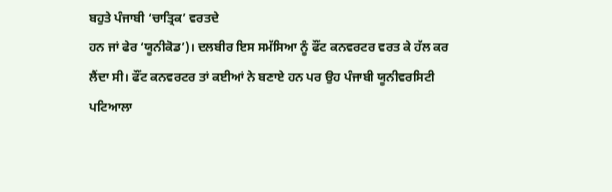ਬਹੁਤੇ ਪੰਜਾਬੀ ‘ਚਾਤ੍ਰਿਕ’ ਵਰਤਦੇ
ਹਨ ਜਾਂ ਫੇਰ ‘ਯੂਨੀਕੋਡ’)। ਦਲਬੀਰ ਇਸ ਸਮੱਸਿਆ ਨੂੰ ਫੌਂਟ ਕਨਵਰਟਰ ਵਰਤ ਕੇ ਹੱਲ ਕਰ
ਲੈਂਦਾ ਸੀ। ਫੌਂਟ ਕਨਵਰਟਰ ਤਾਂ ਕਈਆਂ ਨੇ ਬਣਾਏ ਹਨ ਪਰ ਉਹ ਪੰਜਾਬੀ ਯੂਨੀਵਰਸਿਟੀ
ਪਟਿਆਲਾ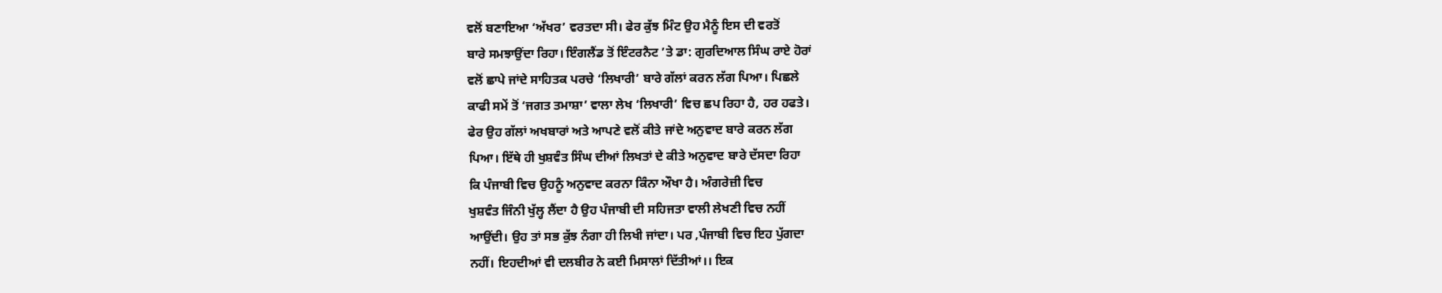ਵਲੋਂ ਬਣਾਇਆ ‘ਅੱਖਰ’ ਵਰਤਦਾ ਸੀ। ਫੇਰ ਕੁੱਝ ਮਿੰਟ ਉਹ ਮੈਨੂੰ ਇਸ ਦੀ ਵਰਤੋਂ
ਬਾਰੇ ਸਮਝਾਉਂਦਾ ਰਿਹਾ। ਇੰਗਲੈਂਡ ਤੋਂ ਇੰਟਰਨੈਟ ’ਤੇ ਡਾ: ਗੁਰਦਿਆਲ ਸਿੰਘ ਰਾਏ ਹੋਰਾਂ
ਵਲੋਂ ਛਾਪੇ ਜਾਂਦੇ ਸਾਹਿਤਕ ਪਰਚੇ ‘ਲਿਖਾਰੀ’ ਬਾਰੇ ਗੱਲਾਂ ਕਰਨ ਲੱਗ ਪਿਆ। ਪਿਛਲੇ
ਕਾਫੀ ਸਮੇਂ ਤੋਂ ‘ਜਗਤ ਤਮਾਸ਼ਾ’ ਵਾਲਾ ਲੇਖ ‘ਲਿਖਾਰੀ’ ਵਿਚ ਛਪ ਰਿਹਾ ਹੈ, ਹਰ ਹਫਤੇ।
ਫੇਰ ਉਹ ਗੱਲਾਂ ਅਖਬਾਰਾਂ ਅਤੇ ਆਪਣੇ ਵਲੋਂ ਕੀਤੇ ਜਾਂਦੇ ਅਨੁਵਾਦ ਬਾਰੇ ਕਰਨ ਲੱਗ
ਪਿਆ। ਇੱਥੇ ਹੀ ਖੁਸ਼ਵੰਤ ਸਿੰਘ ਦੀਆਂ ਲਿਖਤਾਂ ਦੇ ਕੀਤੇ ਅਨੁਵਾਦ ਬਾਰੇ ਦੱਸਦਾ ਰਿਹਾ
ਕਿ ਪੰਜਾਬੀ ਵਿਚ ਉਹਨੂੰ ਅਨੁਵਾਦ ਕਰਨਾ ਕਿੰਨਾ ਔਖਾ ਹੈ। ਅੰਗਰੇਜ਼ੀ ਵਿਚ
ਖੁਸ਼ਵੰਤ ਜਿੰਨੀ ਖੁੱਲ੍ਹ ਲੈਂਦਾ ਹੈ ਉਹ ਪੰਜਾਬੀ ਦੀ ਸਹਿਜਤਾ ਵਾਲੀ ਲੇਖਣੀ ਵਿਚ ਨਹੀਂ
ਆਉਂਦੀ। ਉਹ ਤਾਂ ਸਭ ਕੁੱਝ ਨੰਗਾ ਹੀ ਲਿਖੀ ਜਾਂਦਾ। ਪਰ ,ਪੰਜਾਬੀ ਵਿਚ ਇਹ ਪੁੱਗਦਾ
ਨਹੀਂ। ਇਹਦੀਆਂ ਵੀ ਦਲਬੀਰ ਨੇ ਕਈ ਮਿਸਾਲਾਂ ਦਿੱਤੀਆਂ।। ਇਕ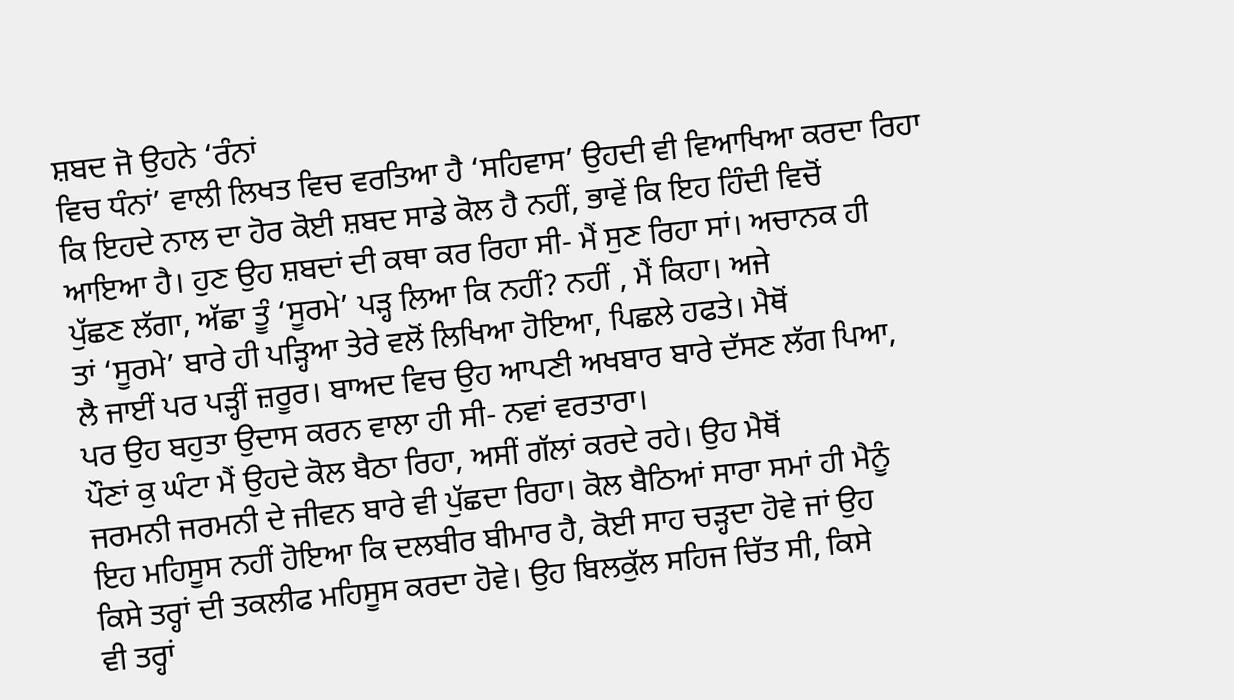ਸ਼ਬਦ ਜੋ ਉਹਨੇ ‘ਰੰਨਾਂ
ਵਿਚ ਧੰਨਾਂ’ ਵਾਲੀ ਲਿਖਤ ਵਿਚ ਵਰਤਿਆ ਹੈ ‘ਸਹਿਵਾਸ’ ਉਹਦੀ ਵੀ ਵਿਆਖਿਆ ਕਰਦਾ ਰਿਹਾ
ਕਿ ਇਹਦੇ ਨਾਲ ਦਾ ਹੋਰ ਕੋਈ ਸ਼ਬਦ ਸਾਡੇ ਕੋਲ ਹੈ ਨਹੀਂ, ਭਾਵੇਂ ਕਿ ਇਹ ਹਿੰਦੀ ਵਿਚੋਂ
ਆਇਆ ਹੈ। ਹੁਣ ਉਹ ਸ਼ਬਦਾਂ ਦੀ ਕਥਾ ਕਰ ਰਿਹਾ ਸੀ- ਮੈਂ ਸੁਣ ਰਿਹਾ ਸਾਂ। ਅਚਾਨਕ ਹੀ
ਪੁੱਛਣ ਲੱਗਾ, ਅੱਛਾ ਤੂੰ ‘ਸੂਰਮੇ’ ਪੜ੍ਹ ਲਿਆ ਕਿ ਨਹੀਂ? ਨਹੀਂ , ਮੈਂ ਕਿਹਾ। ਅਜੇ
ਤਾਂ ‘ਸੂਰਮੇ’ ਬਾਰੇ ਹੀ ਪੜ੍ਹਿਆ ਤੇਰੇ ਵਲੋਂ ਲਿਖਿਆ ਹੋਇਆ, ਪਿਛਲੇ ਹਫਤੇ। ਮੈਥੋਂ
ਲੈ ਜਾਈਂ ਪਰ ਪੜ੍ਹੀਂ ਜ਼ਰੂਰ। ਬਾਅਦ ਵਿਚ ਉਹ ਆਪਣੀ ਅਖਬਾਰ ਬਾਰੇ ਦੱਸਣ ਲੱਗ ਪਿਆ,
ਪਰ ਉਹ ਬਹੁਤਾ ਉਦਾਸ ਕਰਨ ਵਾਲਾ ਹੀ ਸੀ- ਨਵਾਂ ਵਰਤਾਰਾ।
ਪੌਣਾਂ ਕੁ ਘੰਟਾ ਮੈਂ ਉਹਦੇ ਕੋਲ ਬੈਠਾ ਰਿਹਾ, ਅਸੀਂ ਗੱਲਾਂ ਕਰਦੇ ਰਹੇ। ਉਹ ਮੈਥੋਂ
ਜਰਮਨੀ ਜਰਮਨੀ ਦੇ ਜੀਵਨ ਬਾਰੇ ਵੀ ਪੁੱਛਦਾ ਰਿਹਾ। ਕੋਲ ਬੈਠਿਆਂ ਸਾਰਾ ਸਮਾਂ ਹੀ ਮੈਨੂੰ
ਇਹ ਮਹਿਸੂਸ ਨਹੀਂ ਹੋਇਆ ਕਿ ਦਲਬੀਰ ਬੀਮਾਰ ਹੈ, ਕੋਈ ਸਾਹ ਚੜ੍ਹਦਾ ਹੋਵੇ ਜਾਂ ਉਹ
ਕਿਸੇ ਤਰ੍ਹਾਂ ਦੀ ਤਕਲੀਫ ਮਹਿਸੂਸ ਕਰਦਾ ਹੋਵੇ। ਉਹ ਬਿਲਕੁੱਲ ਸਹਿਜ ਚਿੱਤ ਸੀ, ਕਿਸੇ
ਵੀ ਤਰ੍ਹਾਂ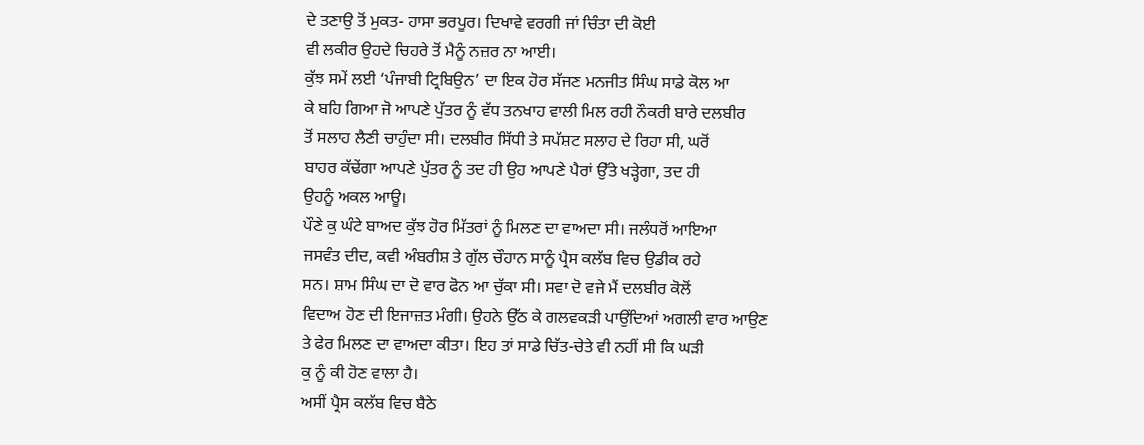ਦੇ ਤਣਾਉ ਤੋਂ ਮੁਕਤ- ਹਾਸਾ ਭਰਪੂਰ। ਦਿਖਾਵੇ ਵਰਗੀ ਜਾਂ ਚਿੰਤਾ ਦੀ ਕੋਈ
ਵੀ ਲਕੀਰ ਉਹਦੇ ਚਿਹਰੇ ਤੋਂ ਮੈਨੂੰ ਨਜ਼ਰ ਨਾ ਆਈ।
ਕੁੱਝ ਸਮੇਂ ਲਈ ‘ਪੰਜਾਬੀ ਟ੍ਰਿਬਿਉਨ’ ਦਾ ਇਕ ਹੋਰ ਸੱਜਣ ਮਨਜੀਤ ਸਿੰਘ ਸਾਡੇ ਕੋਲ ਆ
ਕੇ ਬਹਿ ਗਿਆ ਜੋ ਆਪਣੇ ਪੁੱਤਰ ਨੂੰ ਵੱਧ ਤਨਖਾਹ ਵਾਲੀ ਮਿਲ ਰਹੀ ਨੌਕਰੀ ਬਾਰੇ ਦਲਬੀਰ
ਤੋਂ ਸਲਾਹ ਲੈਣੀ ਚਾਹੁੰਦਾ ਸੀ। ਦਲਬੀਰ ਸਿੱਧੀ ਤੇ ਸਪੱਸ਼ਟ ਸਲਾਹ ਦੇ ਰਿਹਾ ਸੀ, ਘਰੋਂ
ਬਾਹਰ ਕੱਢੇਂਗਾ ਆਪਣੇ ਪੁੱਤਰ ਨੂੰ ਤਦ ਹੀ ਉਹ ਆਪਣੇ ਪੈਰਾਂ ਉੱਤੇ ਖੜ੍ਹੇਗਾ, ਤਦ ਹੀ
ਉਹਨੂੰ ਅਕਲ ਆਊ।
ਪੌਣੇ ਕੁ ਘੰਟੇ ਬਾਅਦ ਕੁੱਝ ਹੋਰ ਮਿੱਤਰਾਂ ਨੂੰ ਮਿਲਣ ਦਾ ਵਾਅਦਾ ਸੀ। ਜਲੰਧਰੋਂ ਆਇਆ
ਜਸਵੰਤ ਦੀਦ, ਕਵੀ ਅੰਬਰੀਸ਼ ਤੇ ਗੁੱਲ ਚੌਹਾਨ ਸਾਨੂੰ ਪ੍ਰੈਸ ਕਲੱਬ ਵਿਚ ਉਡੀਕ ਰਹੇ
ਸਨ। ਸ਼ਾਮ ਸਿੰਘ ਦਾ ਦੋ ਵਾਰ ਫੋਨ ਆ ਚੁੱਕਾ ਸੀ। ਸਵਾ ਦੋ ਵਜੇ ਮੈਂ ਦਲਬੀਰ ਕੋਲੋਂ
ਵਿਦਾਅ ਹੋਣ ਦੀ ਇਜਾਜ਼ਤ ਮੰਗੀ। ਉਹਨੇ ਉੱਠ ਕੇ ਗਲਵਕੜੀ ਪਾਉਂਦਿਆਂ ਅਗਲੀ ਵਾਰ ਆਉਣ
ਤੇ ਫੇਰ ਮਿਲਣ ਦਾ ਵਾਅਦਾ ਕੀਤਾ। ਇਹ ਤਾਂ ਸਾਡੇ ਚਿੱਤ-ਚੇਤੇ ਵੀ ਨਹੀਂ ਸੀ ਕਿ ਘੜੀ
ਕੁ ਨੂੰ ਕੀ ਹੋਣ ਵਾਲਾ ਹੈ।
ਅਸੀਂ ਪ੍ਰੈਸ ਕਲੱਬ ਵਿਚ ਬੈਠੇ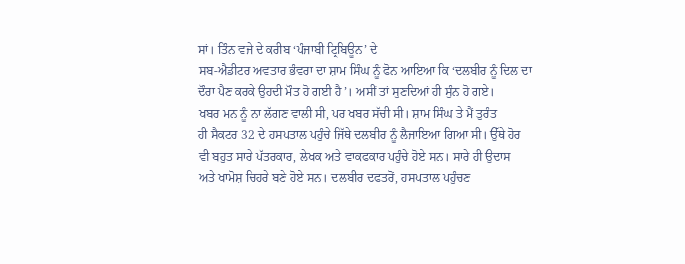ਸਾਂ। ਤਿੰਨ ਵਜੇ ਦੇ ਕਰੀਬ ‘ਪੰਜਾਬੀ ਟ੍ਰਿਬਿਊਨ’ ਦੇ
ਸਬ-ਐਡੀਟਰ ਅਵਤਾਰ ਭੰਵਰਾ ਦਾ ਸ਼ਾਮ ਸਿੰਘ ਨੂੰ ਫੋਨ ਆਇਆ ਕਿ ‘ਦਲਬੀਰ ਨੂੰ ਦਿਲ ਦਾ
ਦੌਰਾ ਪੈਣ ਕਰਕੇ ਉਹਦੀ ਮੌਤ ਹੋ ਗਈ ਹੈ’। ਅਸੀਂ ਤਾਂ ਸੁਣਦਿਆਂ ਹੀ ਸੁੰਨ ਹੋ ਗਏ।
ਖਬਰ ਮਨ ਨੂੰ ਨਾ ਲੱਗਣ ਵਾਲੀ ਸੀ, ਪਰ ਖਬਰ ਸੱਚੀ ਸੀ। ਸ਼ਾਮ ਸਿੰਘ ਤੇ ਮੈਂ ਤੁਰੰਤ
ਹੀ ਸੈਕਟਰ 32 ਦੇ ਹਸਪਤਾਲ ਪਹੁੰਚੇ ਜਿੱਥੇ ਦਲਬੀਰ ਨੂੰ ਲੈਜਾਇਆ ਗਿਆ ਸੀ। ਉੱਥੇ ਹੋਰ
ਵੀ ਬਹੁਤ ਸਾਰੇ ਪੱਤਰਕਾਰ, ਲੇਖਕ ਅਤੇ ਵਾਕਫਕਾਰ ਪਹੁੰਚੇ ਹੋਏ ਸਨ। ਸਾਰੇ ਹੀ ਉਦਾਸ
ਅਤੇ ਖਾਮੋਸ਼ ਚਿਹਰੇ ਬਣੇ ਹੋਏ ਸਨ। ਦਲਬੀਰ ਦਫਤਰੋਂ, ਹਸਪਤਾਲ ਪਹੁੰਚਣ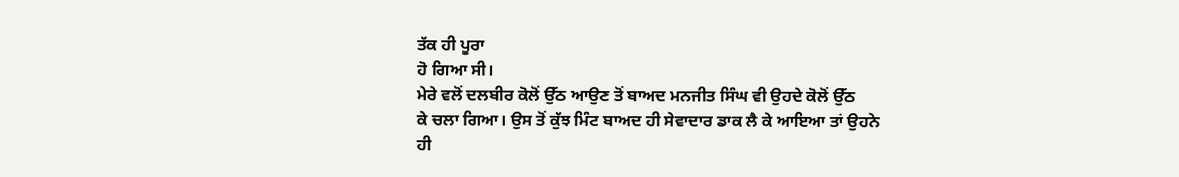ਤੱਕ ਹੀ ਪੂਰਾ
ਹੋ ਗਿਆ ਸੀ।
ਮੇਰੇ ਵਲੋਂ ਦਲਬੀਰ ਕੋਲੋਂ ਉੱਠ ਆਉਣ ਤੋਂ ਬਾਅਦ ਮਨਜੀਤ ਸਿੰਘ ਵੀ ਉਹਦੇ ਕੋਲੋਂ ਉੱਠ
ਕੇ ਚਲਾ ਗਿਆ। ਉਸ ਤੋਂ ਕੁੱਝ ਮਿੰਟ ਬਾਅਦ ਹੀ ਸੇਵਾਦਾਰ ਡਾਕ ਲੈ ਕੇ ਆਇਆ ਤਾਂ ਉਹਨੇ
ਹੀ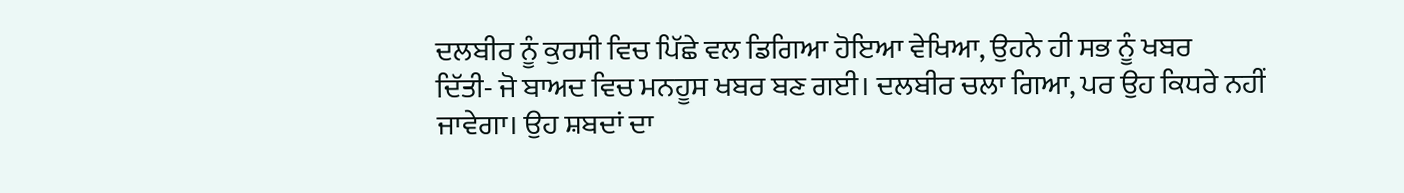ਦਲਬੀਰ ਨੂੰ ਕੁਰਸੀ ਵਿਚ ਪਿੱਛੇ ਵਲ ਡਿਗਿਆ ਹੋਇਆ ਵੇਖਿਆ, ਉਹਨੇ ਹੀ ਸਭ ਨੂੰ ਖਬਰ
ਦਿੱਤੀ- ਜੋ ਬਾਅਦ ਵਿਚ ਮਨਹੂਸ ਖਬਰ ਬਣ ਗਈ। ਦਲਬੀਰ ਚਲਾ ਗਿਆ, ਪਰ ਉਹ ਕਿਧਰੇ ਨਹੀਂ
ਜਾਵੇਗਾ। ਉਹ ਸ਼ਬਦਾਂ ਦਾ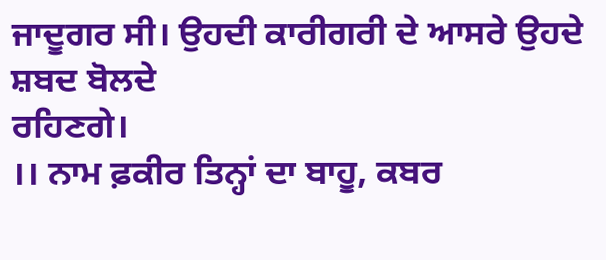ਜਾਦੂਗਰ ਸੀ। ਉਹਦੀ ਕਾਰੀਗਰੀ ਦੇ ਆਸਰੇ ਉਹਦੇ ਸ਼ਬਦ ਬੋਲਦੇ
ਰਹਿਣਗੇ।
।। ਨਾਮ ਫ਼ਕੀਰ ਤਿਨ੍ਹਾਂ ਦਾ ਬਾਹੂ, ਕਬਰ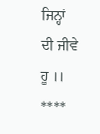ਜਿਨ੍ਹਾਂ ਦੀ ਜੀਵੇ ਹੂ ।।
****